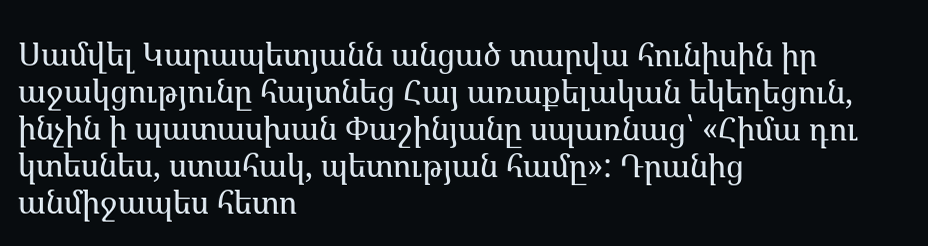Սամվել Կարապետյանն անցած տարվա հունիսին իր աջակցությունը հայտնեց Հայ առաքելական եկեղեցուն, ինչին ի պատասխան Փաշինյանը սպառնաց՝ «Հիմա դու կտեսնես, ստահակ, պետության համը»: Դրանից անմիջապես հետո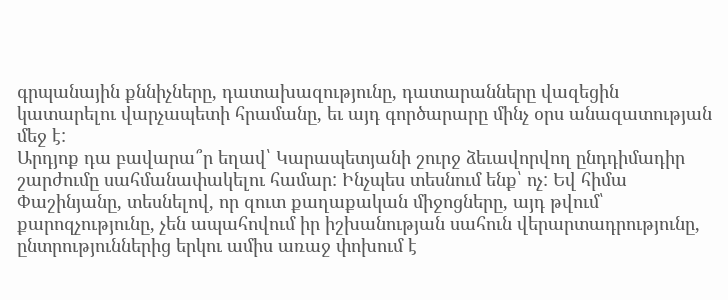գրպանային քննիչները, դատախազությունը, դատարանները վազեցին կատարելու վարչապետի հրամանը, եւ այդ գործարարը մինչ օրս անազատության մեջ է:
Արդյոք դա բավարա՞ր եղավ՝ Կարապետյանի շուրջ ձեւավորվող ընդդիմադիր շարժումը սահմանափակելու համար: Ինչպես տեսնում ենք՝ ոչ: Եվ հիմա Փաշինյանը, տեսնելով, որ զուտ քաղաքական միջոցները, այդ թվում՝ քարոզչությունը, չեն ապահովում իր իշխանության սահուն վերարտադրությունը, ընտրություններից երկու ամիս առաջ փոխում է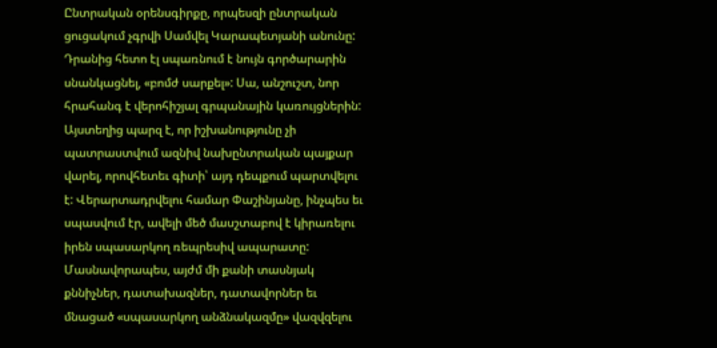Ընտրական օրենսգիրքը, որպեսզի ընտրական ցուցակում չգրվի Սամվել Կարապետյանի անունը:
Դրանից հետո էլ սպառնում է նույն գործարարին սնանկացնել, «բոմժ սարքել»: Սա, անշուշտ, նոր հրահանգ է վերոհիշյալ գրպանային կառույցներին: Այստեղից պարզ է, որ իշխանությունը չի պատրաստվում ազնիվ նախընտրական պայքար վարել, որովհետեւ գիտի՝ այդ դեպքում պարտվելու է: Վերարտադրվելու համար Փաշինյանը, ինչպես եւ սպասվում էր, ավելի մեծ մասշտաբով է կիրառելու իրեն սպասարկող ռեպրեսիվ ապարատը: Մասնավորապես, այժմ մի քանի տասնյակ քննիչներ, դատախազներ, դատավորներ եւ մնացած «սպասարկող անձնակազմը» վազվզելու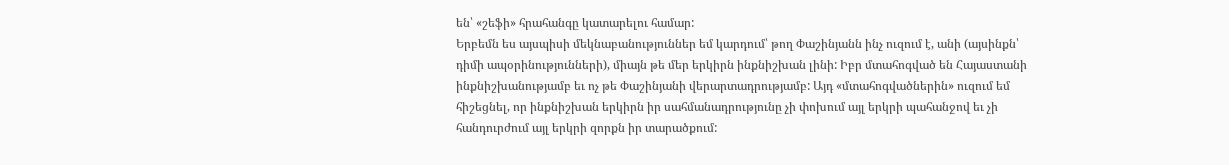են՝ «շեֆի» հրահանգը կատարելու համար:
Երբեմն ես այսպիսի մեկնաբանություններ եմ կարդում՝ թող Փաշինյանն ինչ ուզում է, անի (այսինքն՝ դիմի ապօրինությունների), միայն թե մեր երկիրն ինքնիշխան լինի: Իբր մտահոգված են Հայաստանի ինքնիշխանությամբ եւ ոչ թե Փաշինյանի վերարտադրությամբ: Այդ «մտահոգվածներին» ուզում եմ հիշեցնել, որ ինքնիշխան երկիրն իր սահմանադրությունը չի փոխում այլ երկրի պահանջով եւ չի հանդուրժում այլ երկրի զորքն իր տարածքում: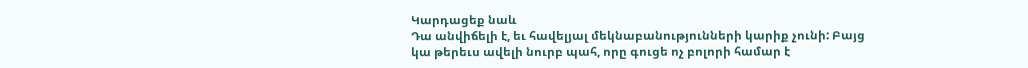Կարդացեք նաև
Դա անվիճելի է, եւ հավելյալ մեկնաբանությունների կարիք չունի: Բայց կա թերեւս ավելի նուրբ պահ, որը գուցե ոչ բոլորի համար է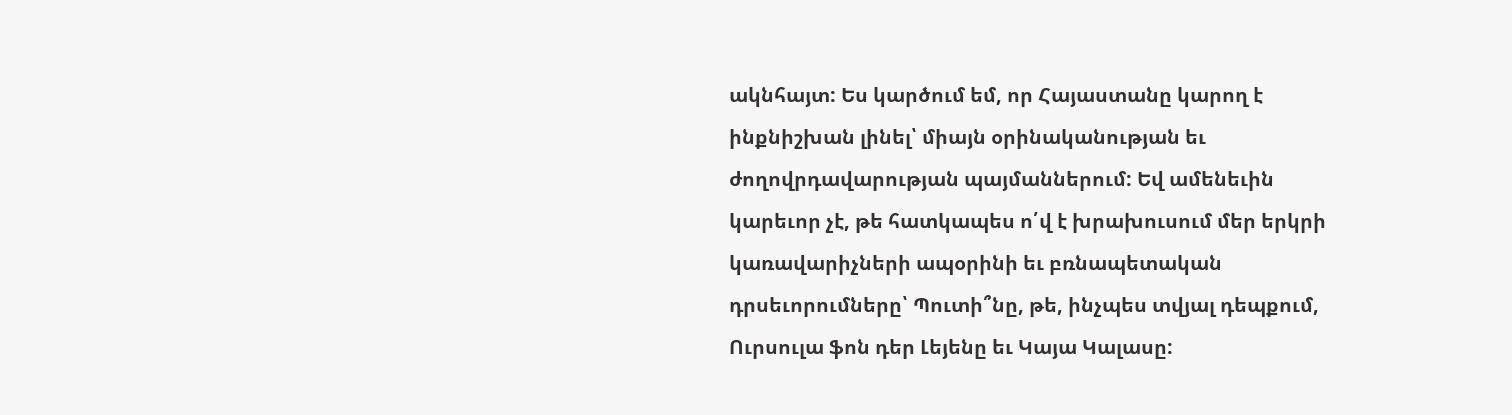ակնհայտ: Ես կարծում եմ, որ Հայաստանը կարող է ինքնիշխան լինել՝ միայն օրինականության եւ ժողովրդավարության պայմաններում: Եվ ամենեւին կարեւոր չէ, թե հատկապես ո՛վ է խրախուսում մեր երկրի կառավարիչների ապօրինի եւ բռնապետական դրսեւորումները՝ Պուտի՞նը, թե, ինչպես տվյալ դեպքում, Ուրսուլա ֆոն դեր Լեյենը եւ Կայա Կալասը: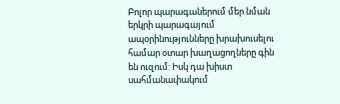Բոլոր պարագաներում մեր նման երկրի պարագայում ապօրինությունները խրախուսելու համար օտար խաղացողները գին են ուզում: Իսկ դա խիստ սահմանափակում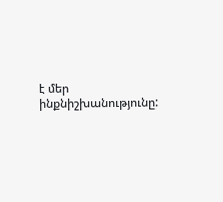է մեր ինքնիշխանությունը: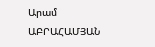Արամ ԱԲՐԱՀԱՄՅԱՆ